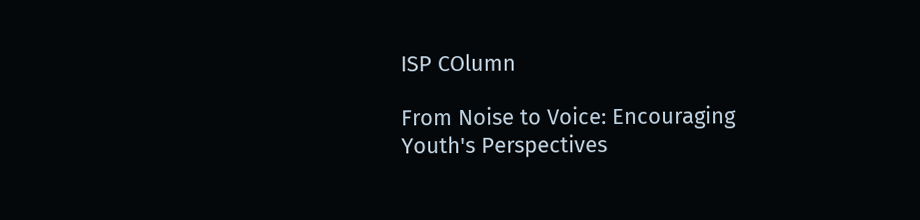ISP COlumn

From Noise to Voice: Encouraging Youth's Perspectives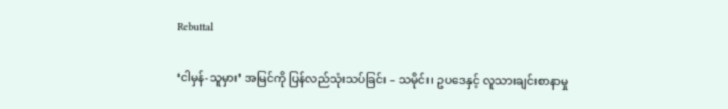Rebuttal

‘ငါမှန်-သူမှား’ အမြင်ကို ပြန်လည်သုံးသပ်ခြင်း – သမိုင်း၊ ဥပဒေနှင့် လူသားချင်းစာနာမှု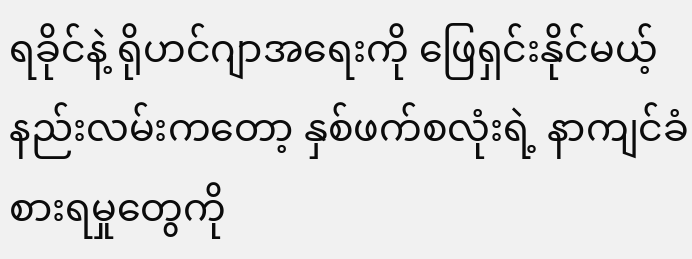ရခိုင်နဲ့ ရိုဟင်ဂျာအရေးကို ဖြေရှင်းနိုင်မယ့် နည်းလမ်းကတော့ နှစ်ဖက်စလုံးရဲ့ နာကျင်ခံစားရမှုတွေကို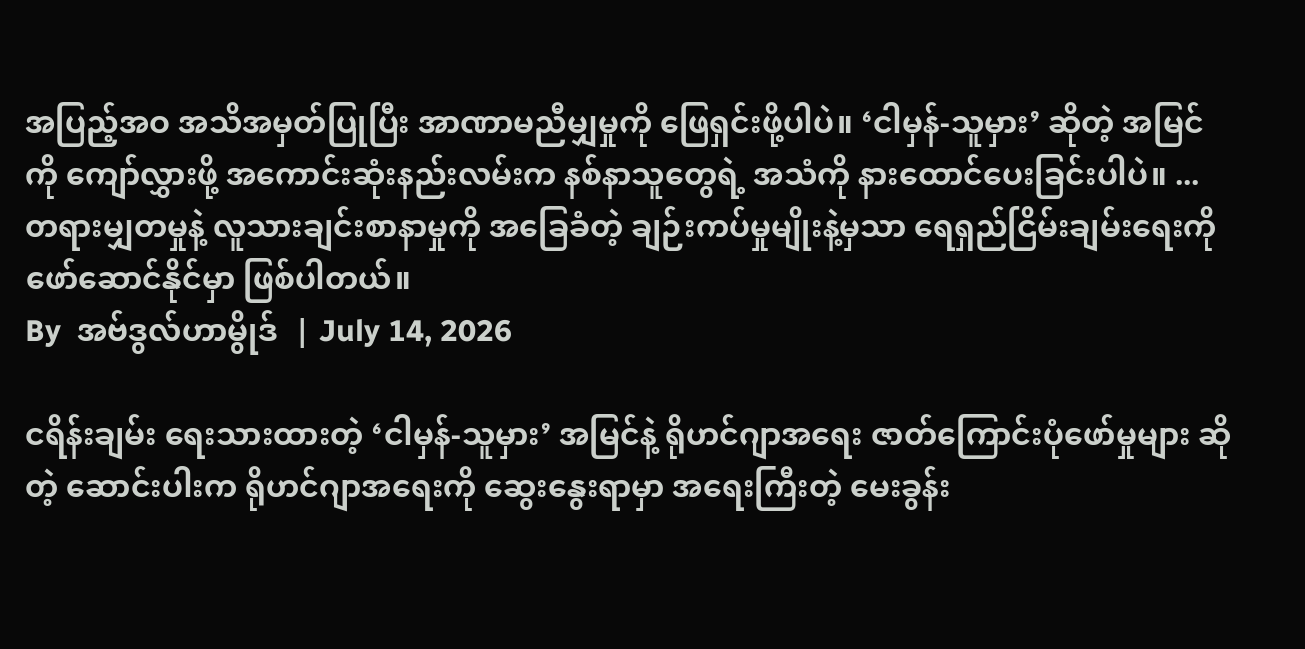အပြည့်အဝ အသိအမှတ်ပြုပြီး အာဏာမညီမျှမှုကို ဖြေရှင်းဖို့ပါပဲ။ ‘ငါမှန်-သူမှား’ ဆိုတဲ့ အမြင်ကို ကျော်လွှားဖို့ အကောင်းဆုံးနည်းလမ်းက နစ်နာသူတွေရဲ့ အသံကို နားထောင်ပေးခြင်းပါပဲ။ ... တရားမျှတမှုနဲ့ လူသားချင်းစာနာမှုကို အခြေခံတဲ့ ချဉ်းကပ်မှုမျိုးနဲ့မှသာ ရေရှည်ငြိမ်းချမ်းရေးကို ဖော်ဆောင်နိုင်မှာ ဖြစ်ပါတယ်။
By  အဗ်ဒွလ်ဟာမွိုဒ်  | July 14, 2026

ငရိန်းချမ်း ရေးသားထားတဲ့ ‘ငါမှန်-သူမှား’ အမြင်နဲ့ ရိုဟင်ဂျာအရေး ဇာတ်ကြောင်းပုံဖော်မှုများ ဆိုတဲ့ ဆောင်းပါးက ရိုဟင်ဂျာအရေးကို ဆွေးနွေးရာမှာ အရေးကြီးတဲ့ မေးခွန်း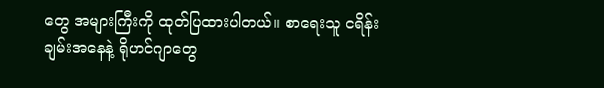တွေ အများကြီးကို ထုတ်ပြထားပါတယ်။ စာရေးသူ ငရိန်းချမ်းအနေနဲ့ ရိုဟင်ဂျာတွေ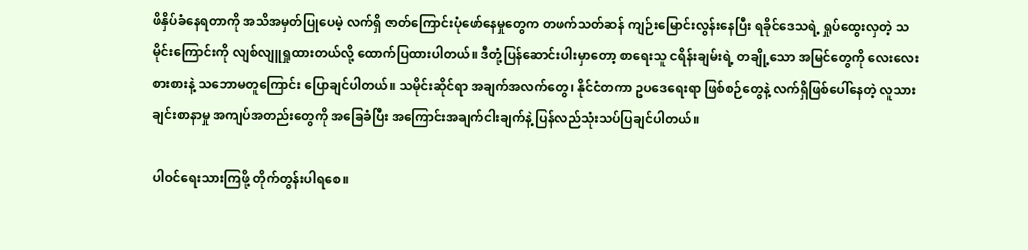ဖိနှိပ်ခံနေရတာကို အသိအမှတ်ပြုပေမဲ့ လက်ရှိ ဇာတ်ကြောင်းပုံဖော်နေမှုတွေက တဖက်သတ်ဆန် ကျဉ်းမြောင်းလွန်းနေပြီး ရခိုင်ဒေသရဲ့ ရှုပ်ထွေးလှတဲ့ သမိုင်းကြောင်းကို လျစ်လျူရှုထားတယ်လို့ ထောက်ပြထားပါတယ်။ ဒီတုံ့ပြန်ဆောင်းပါးမှာတော့ စာရေးသူ ငရိန်းချမ်းရဲ့ တချို့သော အမြင်တွေကို လေးလေးစားစားနဲ့ သဘောမတူကြောင်း ပြောချင်ပါတယ်။ သမိုင်းဆိုင်ရာ အချက်အလက်တွေ၊ နိုင်ငံတကာ ဥပဒေရေးရာ ဖြစ်စဉ်တွေနဲ့ လက်ရှိဖြစ်ပေါ်နေတဲ့ လူသားချင်းစာနာမှု အကျပ်အတည်းတွေကို အခြေခံပြီး အကြောင်းအချက်ငါးချက်နဲ့ ပြန်လည်သုံးသပ်ပြချင်ပါတယ်။

ပါဝင်ရေးသားကြဖို့ တိုက်တွန်းပါရစေ။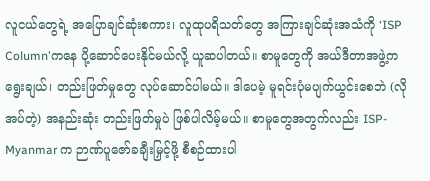လူငယ်တွေရဲ့ အပြောချင်ဆုံးစကား၊ လူထုပရိသတ်တွေ အကြားချင်ဆုံးအသံကို ‘ISP Column’ကနေ ပို့ဆောင်ပေးနိုင်မယ်လို့ ယူဆပါတယ်။ စာမူတွေကို အယ်ဒီတာအဖွဲ့က ရွေးချယ်၊ တည်းဖြတ်မှုတွေ လုပ်ဆောင်ပါမယ်။ ဒါပေမဲ့ မူရင်းပုံမပျက်ယွင်းစေဘဲ (လိုအပ်တဲ့) အနည်းဆုံး တည်းဖြတ်မှုပဲ ဖြစ်ပါလိမ့်မယ်။ စာမူတွေအတွက်လည်း ISP-Myanmar က ဉာဏ်ပူဇော်ခချီးမြှင့်ဖို့ စီစဉ်ထားပါ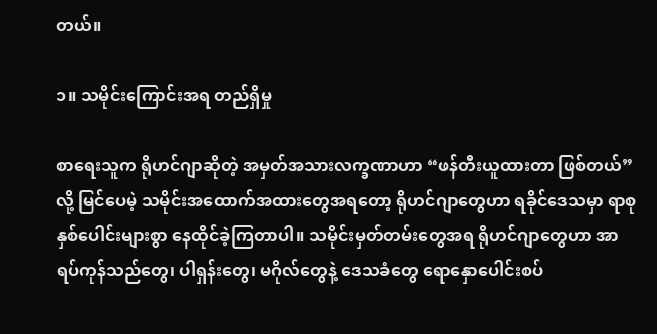တယ်။

၁။ သမိုင်းကြောင်းအရ တည်ရှိမှု

စာရေးသူက ရိုဟင်ဂျာဆိုတဲ့ အမှတ်အသားလက္ခဏာဟာ “ဖန်တီးယူထားတာ ဖြစ်တယ်” လို့ မြင်ပေမဲ့ သမိုင်းအထောက်အထားတွေအရတော့ ရိုဟင်ဂျာတွေဟာ ရခိုင်ဒေသမှာ ရာစုနှစ်ပေါင်းများစွာ နေထိုင်ခဲ့ကြတာပါ။ သမိုင်းမှတ်တမ်းတွေအရ ရိုဟင်ဂျာတွေဟာ အာရပ်ကုန်သည်တွေ၊ ပါရှန်းတွေ၊ မဂိုလ်တွေနဲ့ ဒေသခံတွေ ရောနှောပေါင်းစပ်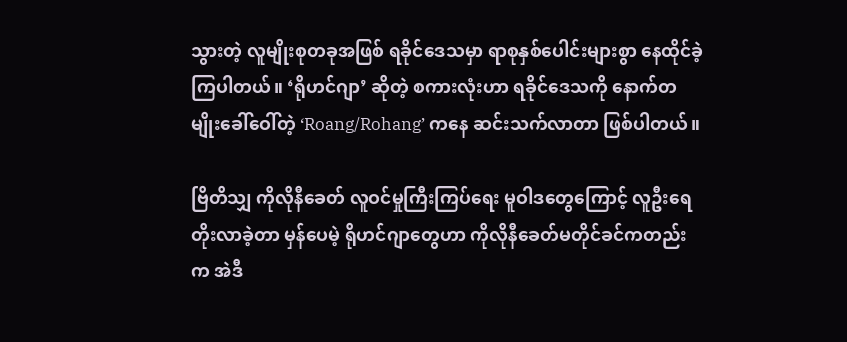သွားတဲ့ လူမျိုးစုတခုအဖြစ် ရခိုင်ဒေသမှာ ရာစုနှစ်ပေါင်းများစွာ နေထိုင်ခဲ့ကြပါတယ်။ ‘ရိုဟင်ဂျာ’ ဆိုတဲ့ စကားလုံးဟာ ရခိုင်ဒေသကို နောက်တမျိုးခေါ်ဝေါ်တဲ့ ‘Roang/Rohang’ ကနေ ဆင်းသက်လာတာ ဖြစ်ပါတယ်။

ဗြိတိသျှ ကိုလိုနီခေတ် လူဝင်မှုကြီးကြပ်ရေး မူဝါဒတွေကြောင့် လူဦးရေ တိုးလာခဲ့တာ မှန်ပေမဲ့ ရိုဟင်ဂျာတွေဟာ ကိုလိုနီခေတ်မတိုင်ခင်ကတည်းက အဲဒီ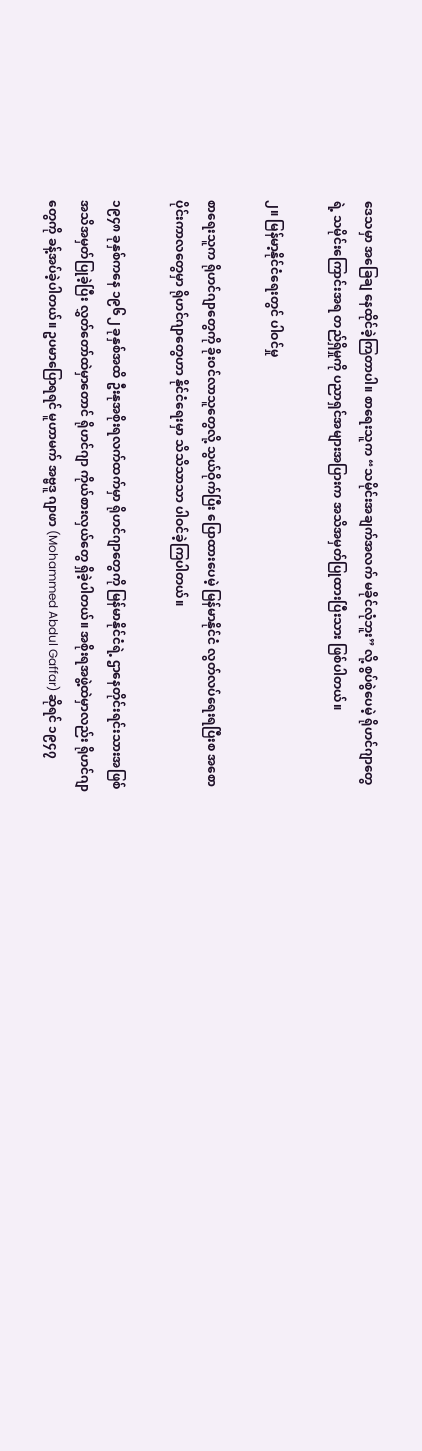ဒေသမှာ အခြေချ နေထိုင်ခဲ့ကြတာပါ။ စာရေးသူက “သမိုင်းအချက်အလက် မခိုင်လုံဘူး” လို့ စွပ်စွဲပေမဲ့ ရိုဟင်ဂျာတွေရဲ့ သမိုင်းကြောင်းအရ တည်ရှိမှုကို ပညာရှင်အများအပြားက အသိအမှတ်ပြုထားပြီးသား ဖြစ်ပါတယ်။

၂။ မြန်မာ့နိုင်ငံရေးတွင် ပါဝင်မှု

စာရေးသူက ရိုဟင်ဂျာတွေကို ခိုးဝင်လာသူတွေလို့ သွယ်ဝိုက်ပြီး ပြောထားပေမဲ့ မြန်မာနိုင်ငံ လွတ်လပ်ရေးရပြီးစ အစောပိုင်းကာလတွေမှာ ရိုဟင်ဂျာတွေဟာ နိုင်ငံရေးမှာ သိသိသာသာ ပါဝင်ခဲ့ကြပါတယ်။

၁၉၄၈ ခုနှစ်ကနေ ၁၉၆၂ ခုနှစ်အထိ ဦးနုအစိုးရလက်ထက်မှာ ရိုဟင်ဂျာတွေကို မြန်မာနိုင်ငံရဲ့ ဌာနေတိုင်းရင်းသားအဖြစ် အသိအမှတ်ပြုခဲ့ပြီး လွှတ်တော်ထဲမှာတောင် ရိုဟင်ဂျာ ကိုယ်စားလှယ်တွေ ရှိခဲ့ပါတယ်။ အစိုးရအဖွဲ့ထဲမှာလည်း ရိုဟင်ဂျာတွေကို ခန့်အပ်ခဲ့ပါတယ်။ ဥပမာပြောရရင် မူဟာမက် အဗ္ဗဒူ ဂျာဖာ (Mohammed Abdul Gaffar) ဆိုရင် ၁၉၄၇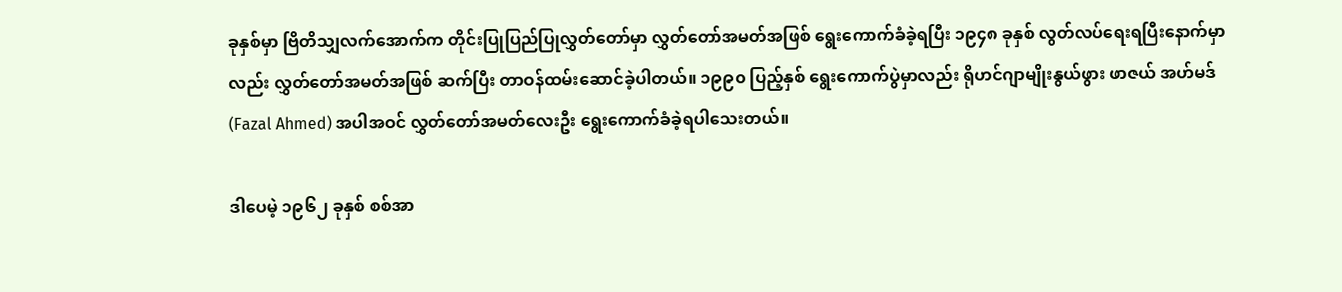ခုနှစ်မှာ ဗြိတိသျှလက်အောက်က တိုင်းပြုပြည်ပြုလွှတ်တော်မှာ လွှတ်တော်အမတ်အဖြစ် ရွေးကောက်ခံခဲ့ရပြီး ၁၉၄၈ ခုနှစ် လွတ်လပ်ရေးရပြီးနောက်မှာလည်း လွှတ်တော်အမတ်အဖြစ် ဆက်ပြီး တာဝန်ထမ်းဆောင်ခဲ့ပါတယ်။ ၁၉၉၀ ပြည့်နှစ် ရွေးကောက်ပွဲမှာလည်း ရိုဟင်ဂျာမျိုးနွယ်ဖွား ဖာဇယ် အဟ်မဒ် (Fazal Ahmed) အပါအဝင် လွှတ်တော်အမတ်လေးဦး ရွေးကောက်ခံခဲ့ရပါသေးတယ်။

ဒါပေမဲ့ ၁၉၆၂ ခုနှစ် စစ်အာ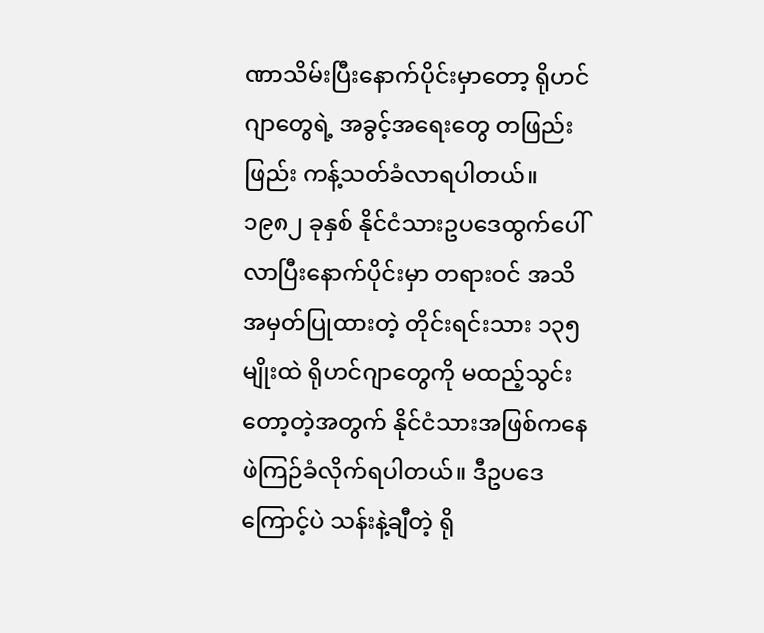ဏာသိမ်းပြီးနောက်ပိုင်းမှာတော့ ရိုဟင်ဂျာတွေရဲ့ အခွင့်အရေးတွေ တဖြည်းဖြည်း ကန့်သတ်ခံလာရပါတယ်။ ၁၉၈၂ ခုနှစ် နိုင်ငံသားဥပဒေထွက်ပေါ်လာပြီးနောက်ပိုင်းမှာ တရားဝင် အသိအမှတ်ပြုထားတဲ့ တိုင်းရင်းသား ၁၃၅ မျိုးထဲ ရိုဟင်ဂျာတွေကို မထည့်သွင်းတော့တဲ့အတွက် နိုင်ငံသားအဖြစ်ကနေ ဖဲကြဉ်ခံလိုက်ရပါတယ်။ ဒီဥပဒေကြောင့်ပဲ သန်းနဲ့ချီတဲ့ ရို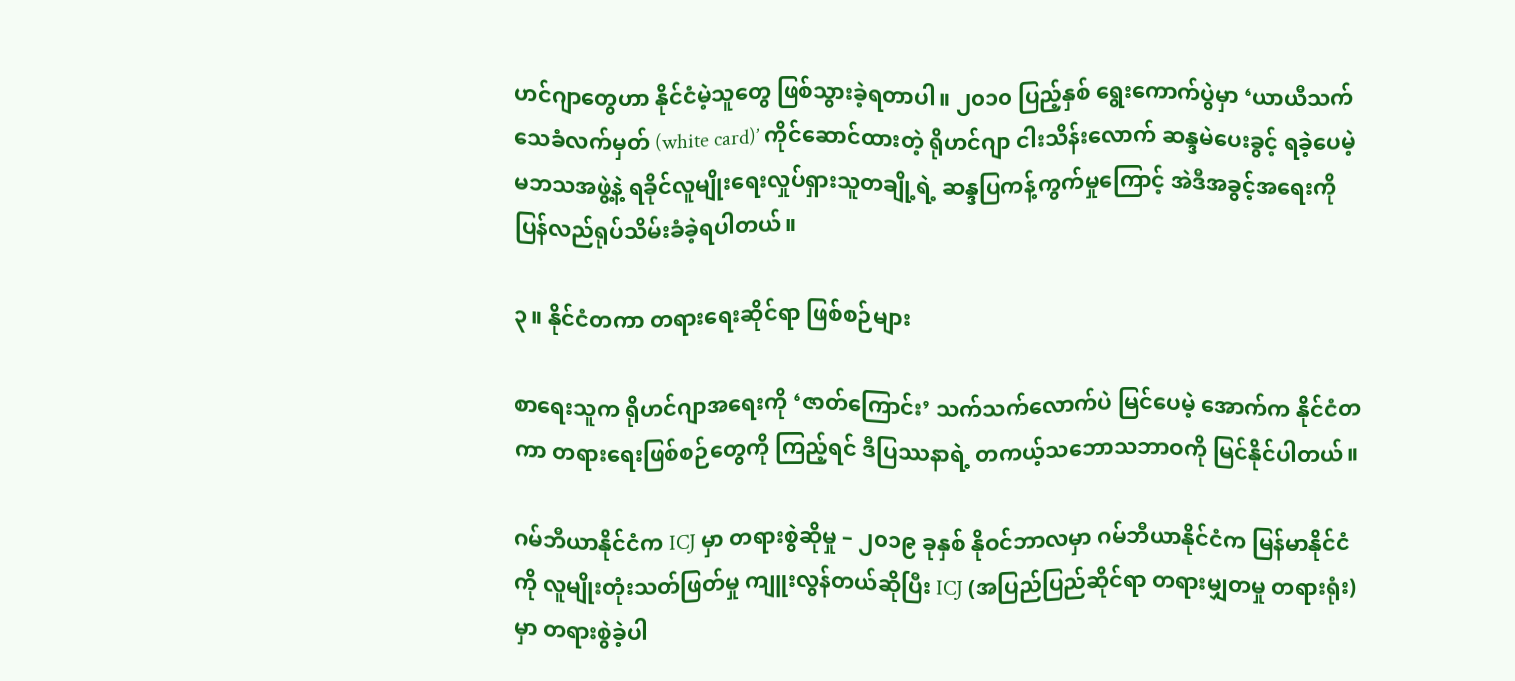ဟင်ဂျာတွေဟာ နိုင်ငံမဲ့သူတွေ ဖြစ်သွားခဲ့ရတာပါ။ ၂၀၁၀ ပြည့်နှစ် ရွေးကောက်ပွဲမှာ ‘ယာယီသက်သေခံလက်မှတ် (white card)’ ကိုင်ဆောင်ထားတဲ့ ရိုဟင်ဂျာ ငါးသိန်းလောက် ဆန္ဒမဲပေးခွင့် ရခဲ့ပေမဲ့ မဘသအဖွဲ့နဲ့ ရခိုင်လူမျိုးရေးလှုပ်ရှားသူတချို့ရဲ့ ဆန္ဒပြကန့်ကွက်မှုကြောင့် အဲဒီအခွင့်အရေးကို ပြန်လည်ရုပ်သိမ်းခံခဲ့ရပါတယ်။

၃။ နိုင်ငံတကာ တရားရေးဆိုင်ရာ ဖြစ်စဉ်များ

စာရေးသူက ရိုဟင်ဂျာအရေးကို ‘ဇာတ်ကြောင်း’ သက်သက်လောက်ပဲ မြင်ပေမဲ့ အောက်က နိုင်ငံတကာ တရားရေးဖြစ်စဉ်တွေကို ကြည့်ရင် ဒီပြဿနာရဲ့ တကယ့်သဘောသဘာဝကို မြင်နိုင်ပါတယ်။

ဂမ်ဘီယာနိုင်ငံက ICJ မှာ တရားစွဲဆိုမှု – ၂၀၁၉ ခုနှစ် နိုဝင်ဘာလမှာ ဂမ်ဘီယာနိုင်ငံက မြန်မာနိုင်ငံကို လူမျိုးတုံးသတ်ဖြတ်မှု ကျူးလွန်တယ်ဆိုပြီး ICJ (အပြည်ပြည်ဆိုင်ရာ တရားမျှတမှု တရားရုံး) မှာ တရားစွဲခဲ့ပါ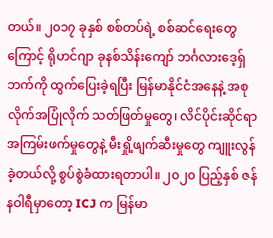တယ်။ ၂၀၁၇ ခုနှစ် စစ်တပ်ရဲ့ စစ်ဆင်ရေးတွေကြောင့် ရိုဟင်ဂျာ ခုနစ်သိန်းကျော် ဘင်္ဂလားဒေ့ရှ်ဘက်ကို ထွက်ပြေးခဲ့ရပြီး မြန်မာနိုင်ငံအနေနဲ့ အစုလိုက်အပြုံလိုက် သတ်ဖြတ်မှုတွေ၊ လိင်ပိုင်းဆိုင်ရာ အကြမ်းဖက်မှုတွေနဲ့ မီးရှို့ဖျက်ဆီးမှုတွေ ကျူးလွန်ခဲ့တယ်လို့ စွပ်စွဲခံထားရတာပါ။ ၂၀၂၀ ပြည့်နှစ် ဇန်နဝါရီမှာတော့ ICJ က မြန်မာ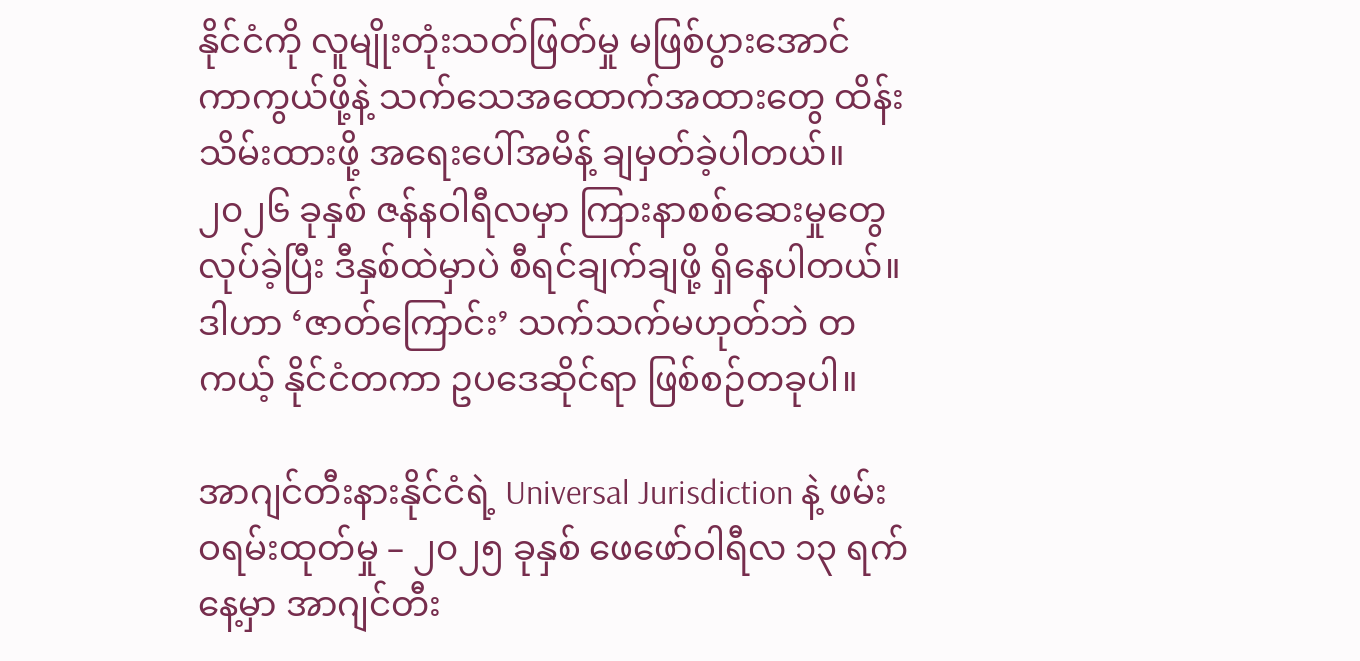နိုင်ငံကို လူမျိုးတုံးသတ်ဖြတ်မှု မဖြစ်ပွားအောင် ကာကွယ်ဖို့နဲ့ သက်သေအထောက်အထားတွေ ထိန်းသိမ်းထားဖို့ အရေးပေါ်အမိန့် ချမှတ်ခဲ့ပါတယ်။ ၂၀၂၆ ခုနှစ် ဇန်နဝါရီလမှာ ကြားနာစစ်ဆေးမှုတွေ လုပ်ခဲ့ပြီး ဒီနှစ်ထဲမှာပဲ စီရင်ချက်ချဖို့ ရှိနေပါတယ်။ ဒါဟာ ‘ဇာတ်ကြောင်း’ သက်သက်မဟုတ်ဘဲ တကယ့် နိုင်ငံတကာ ဥပဒေဆိုင်ရာ ဖြစ်စဉ်တခုပါ။

အာဂျင်တီးနားနိုင်ငံရဲ့ Universal Jurisdiction နဲ့ ဖမ်းဝရမ်းထုတ်မှု – ၂၀၂၅ ခုနှစ် ဖေဖော်ဝါရီလ ၁၃ ရက်နေ့မှာ အာဂျင်တီး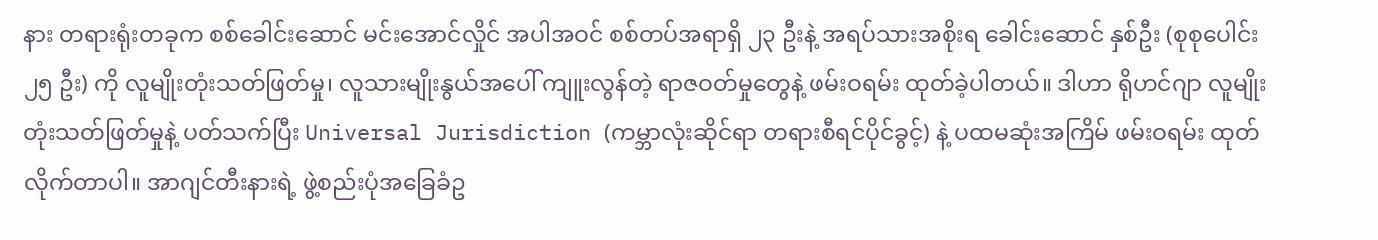နား တရားရုံးတခုက စစ်ခေါင်းဆောင် မင်းအောင်လှိုင် အပါအဝင် စစ်တပ်အရာရှိ ၂၃ ဦးနဲ့ အရပ်သားအစိုးရ ခေါင်းဆောင် နှစ်ဦး (စုစုပေါင်း ၂၅ ဦး) ကို လူမျိုးတုံးသတ်ဖြတ်မှု၊ လူသားမျိုးနွယ်အပေါ် ကျူးလွန်တဲ့ ရာဇဝတ်မှုတွေနဲ့ ဖမ်းဝရမ်း ထုတ်ခဲ့ပါတယ်။ ဒါဟာ ရိုဟင်ဂျာ လူမျိုးတုံးသတ်ဖြတ်မှုနဲ့ ပတ်သက်ပြီး Universal Jurisdiction (ကမ္ဘာလုံးဆိုင်ရာ တရားစီရင်ပိုင်ခွင့်) နဲ့ ပထမဆုံးအကြိမ် ဖမ်းဝရမ်း ထုတ်လိုက်တာပါ။ အာဂျင်တီးနားရဲ့ ဖွဲ့စည်းပုံအခြေခံဥ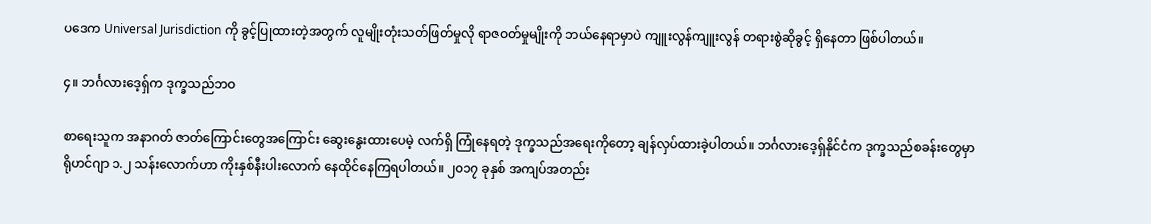ပဒေက Universal Jurisdiction ကို ခွင့်ပြုထားတဲ့အတွက် လူမျိုးတုံးသတ်ဖြတ်မှုလို ရာဇဝတ်မှုမျိုးကို ဘယ်နေရာမှာပဲ ကျူးလွန်ကျူးလွန် တရားစွဲဆိုခွင့် ရှိနေတာ ဖြစ်ပါတယ်။

၄။ ဘင်္ဂလားဒေ့ရှ်က ဒုက္ခသည်ဘဝ

စာရေးသူက အနာဂတ် ဇာတ်ကြောင်းတွေအကြောင်း ဆွေးနွေးထားပေမဲ့ လက်ရှိ ကြုံနေရတဲ့ ဒုက္ခသည်အရေးကိုတော့ ချန်လှပ်ထားခဲ့ပါတယ်။ ဘင်္ဂလားဒေ့ရှ်နိုင်ငံက ဒုက္ခသည်စခန်းတွေမှာ ရိုဟင်ဂျာ ၁.၂ သန်းလောက်ဟာ ကိုးနှစ်နီးပါးလောက် နေထိုင်နေကြရပါတယ်။ ၂၀၁၇ ခုနှစ် အကျပ်အတည်း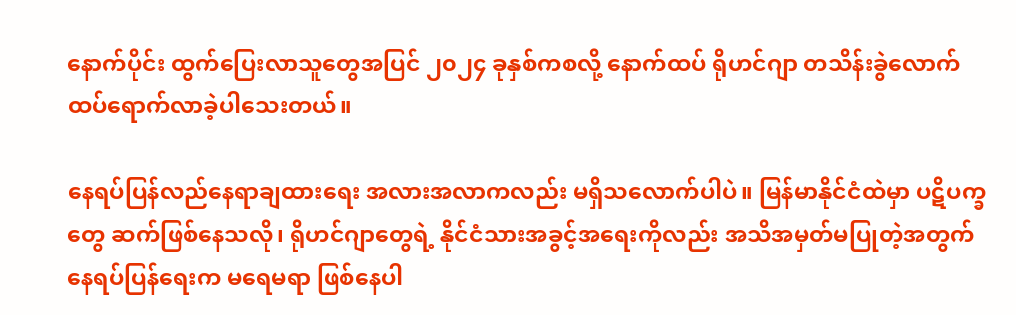နောက်ပိုင်း ထွက်ပြေးလာသူတွေအပြင် ၂၀၂၄ ခုနှစ်ကစလို့ နောက်ထပ် ရိုဟင်ဂျာ တသိန်းခွဲလောက် ထပ်ရောက်လာခဲ့ပါသေးတယ်။

နေရပ်ပြန်လည်နေရာချထားရေး အလားအလာကလည်း မရှိသလောက်ပါပဲ။ မြန်မာနိုင်ငံထဲမှာ ပဋိပက္ခတွေ ဆက်ဖြစ်နေသလို၊ ရိုဟင်ဂျာတွေရဲ့ နိုင်ငံသားအခွင့်အရေးကိုလည်း အသိအမှတ်မပြုတဲ့အတွက် နေရပ်ပြန်ရေးက မရေမရာ ဖြစ်နေပါ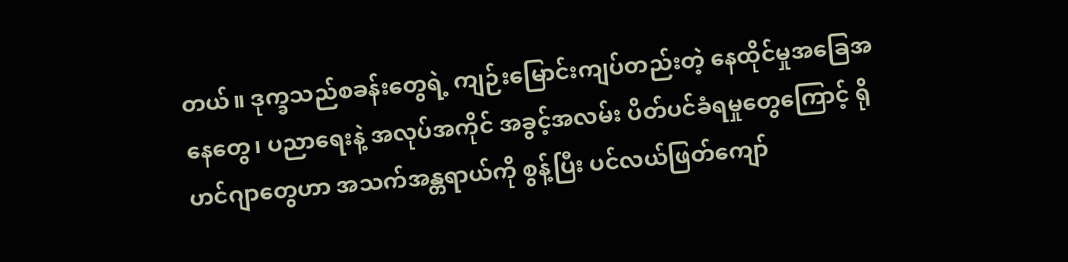တယ်။ ဒုက္ခသည်စခန်းတွေရဲ့ ကျဉ်းမြောင်းကျပ်တည်းတဲ့ နေထိုင်မှုအခြေအနေတွေ၊ ပညာရေးနဲ့ အလုပ်အကိုင် အခွင့်အလမ်း ပိတ်ပင်ခံရမှုတွေကြောင့် ရိုဟင်ဂျာတွေဟာ အသက်အန္တရာယ်ကို စွန့်ပြီး ပင်လယ်ဖြတ်ကျော်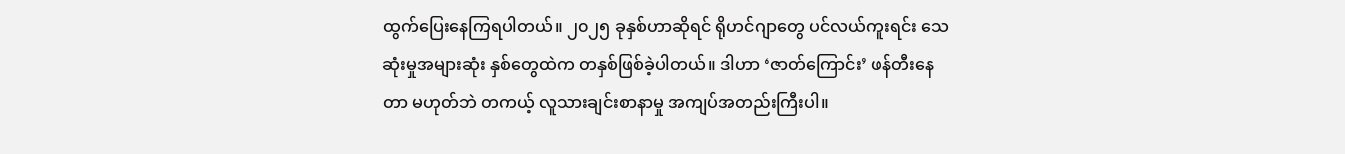ထွက်ပြေးနေကြရပါတယ်။ ၂၀၂၅ ခုနှစ်ဟာဆိုရင် ရိုဟင်ဂျာတွေ ပင်လယ်ကူးရင်း သေဆုံးမှုအများဆုံး နှစ်တွေထဲက တနှစ်ဖြစ်ခဲ့ပါတယ်။ ဒါဟာ ‘ဇာတ်ကြောင်း’ ဖန်တီးနေတာ မဟုတ်ဘဲ တကယ့် လူသားချင်းစာနာမှု အကျပ်အတည်းကြီးပါ။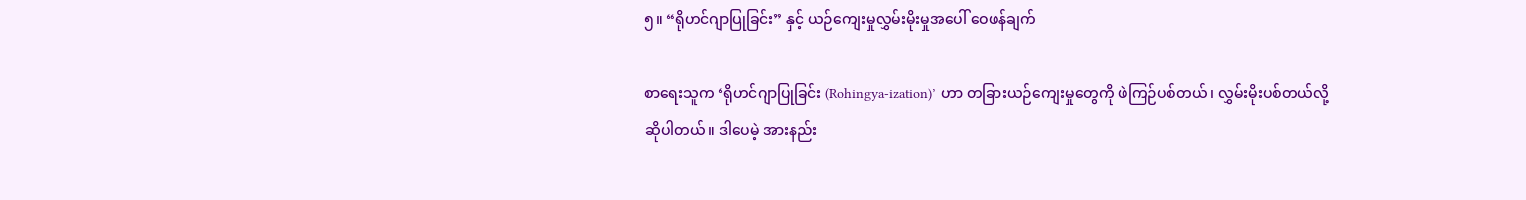၅။ “ရိုဟင်ဂျာပြုခြင်း” နှင့် ယဉ်ကျေးမှုလွှမ်းမိုးမှုအပေါ် ဝေဖန်ချက်

စာရေးသူက ‘ရိုဟင်ဂျာပြုခြင်း (Rohingya-ization)’ ဟာ တခြားယဉ်ကျေးမှုတွေကို ဖဲကြဉ်ပစ်တယ်၊ လွှမ်းမိုးပစ်တယ်လို့ ဆိုပါတယ်။ ဒါပေမဲ့ အားနည်း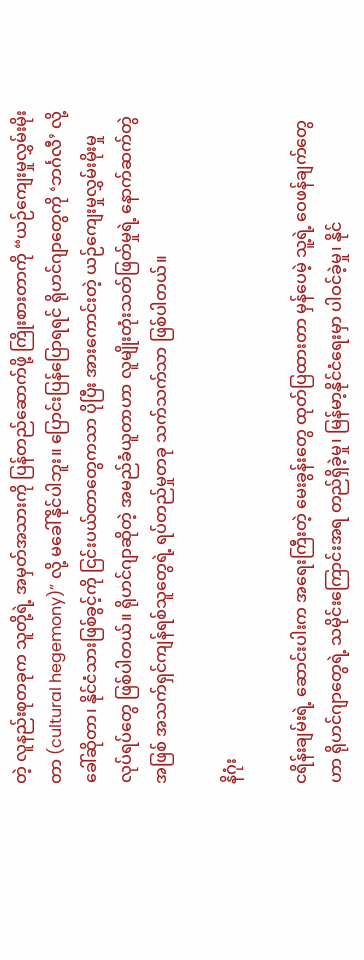တဲ့ လူနည်းစုတခုက သူတို့ရဲ့ အမှတ်အသားကို ပြန်တည်ဆောက်ဖို့ ကြိုးစားတာကို “ယဉ်ကျေးမှုလွှမ်းမိုးတာ (cultural hegemony)” လို့ မခေါ်နိုင်ပါဘူး။ ပြောင်းပြန်ပြောရရင် ရိုဟင်ဂျာတွေကို ‘ဘင်္ဂလီ’ လို့ ခေါ်ဆိုတာ၊ နိုင်ငံသားဖြစ်ခွင့်ကို ငြင်းပယ်တာတွေကသာ ပိုပြီး အားကောင်းတဲ့ ယဉ်ကျေးမှုလွှမ်းမိုးမှု လုပ်ရပ်တွေ ဖြစ်ပါတယ်။ ရိုဟင်ဂျာဆိုတဲ့ အမည်ခံယူတာဟာ လူမျိုးတုံးသတ်ဖြတ်မှုရဲ့ နောက်ဆက်တွဲအဖြစ် အသက်ရှင်ကျန်ရစ်သူတွေရဲ့ ရပ်တည်မှုတခု သက်သက်သာ ဖြစ်ပါတယ်။

နိဂုံး

ငရိန်းချမ်းရဲ့ ဆောင်းပါးက အရေးကြီးတဲ့ မေးခွန်းတွေ ထုတ်ပြထားတာ မှန်ပေမဲ့ သူ့ရဲ့ ဝေဖန်ချက်တွေဟာ ရိုဟင်ဂျာတွေရဲ့ သမိုင်းကြောင်းအရ တည်ရှိခဲ့မှု၊ မြန်မာ့နိုင်ငံရေးမှာ ပါဝင်ခဲ့မှု၊ နိုင်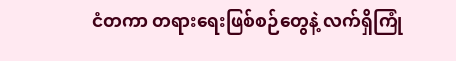ငံတကာ တရားရေးဖြစ်စဉ်တွေနဲ့ လက်ရှိကြုံ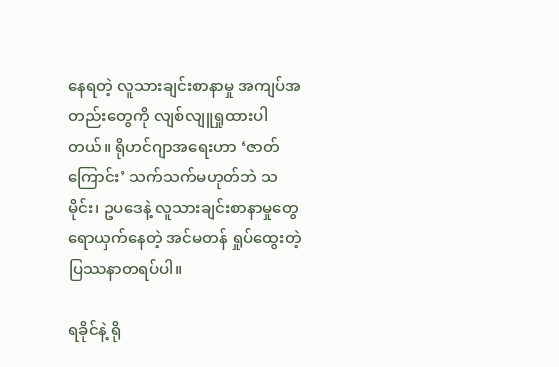နေရတဲ့ လူသားချင်းစာနာမှု အကျပ်အတည်းတွေကို လျစ်လျူရှုထားပါတယ်။ ရိုဟင်ဂျာအရေးဟာ ‘ဇာတ်ကြောင်း’ သက်သက်မဟုတ်ဘဲ သမိုင်း၊ ဥပဒေနဲ့ လူသားချင်းစာနာမှုတွေ ရောယှက်နေတဲ့ အင်မတန် ရှုပ်ထွေးတဲ့ ပြဿနာတရပ်ပါ။

ရခိုင်နဲ့ ရို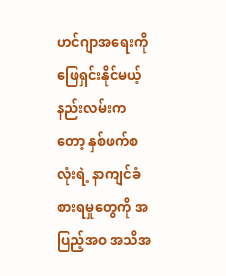ဟင်ဂျာအရေးကို ဖြေရှင်းနိုင်မယ့် နည်းလမ်းကတော့ နှစ်ဖက်စလုံးရဲ့ နာကျင်ခံစားရမှုတွေကို အပြည့်အဝ အသိအ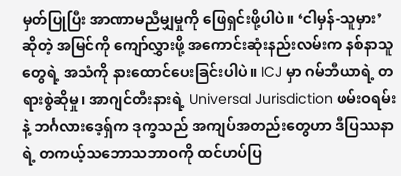မှတ်ပြုပြီး အာဏာမညီမျှမှုကို ဖြေရှင်းဖို့ပါပဲ။ ‘ငါမှန်-သူမှား’ ဆိုတဲ့ အမြင်ကို ကျော်လွှားဖို့ အကောင်းဆုံးနည်းလမ်းက နစ်နာသူတွေရဲ့ အသံကို နားထောင်ပေးခြင်းပါပဲ။ ICJ မှာ ဂမ်ဘီယာရဲ့ တရားစွဲဆိုမှု၊ အာဂျင်တီးနားရဲ့ Universal Jurisdiction ဖမ်းဝရမ်းနဲ့ ဘင်္ဂလားဒေ့ရှ်က ဒုက္ခသည် အကျပ်အတည်းတွေဟာ ဒီပြဿနာရဲ့ တကယ့်သဘောသဘာဝကို ထင်ဟပ်ပြ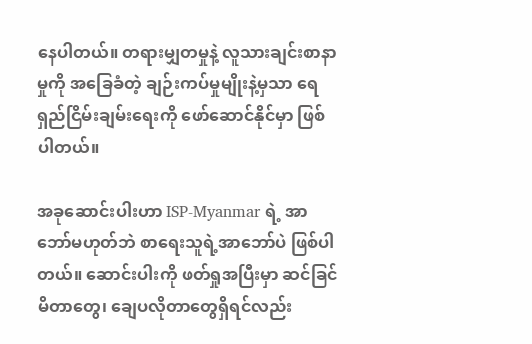နေပါတယ်။ တရားမျှတမှုနဲ့ လူသားချင်းစာနာမှုကို အခြေခံတဲ့ ချဉ်းကပ်မှုမျိုးနဲ့မှသာ ရေရှည်ငြိမ်းချမ်းရေးကို ဖော်ဆောင်နိုင်မှာ ဖြစ်ပါတယ်။

အခုဆောင်းပါးဟာ ISP-Myanmar ရဲ့ အာဘော်မဟုတ်ဘဲ စာရေးသူရဲ့အာဘော်ပဲ ဖြစ်ပါတယ်။ ဆောင်းပါးကို ဖတ်ရှုအပြီးမှာ ဆင်ခြင်မိတာတွေ၊ ချေပလိုတာတွေရှိရင်လည်း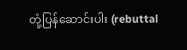တုံ့ပြန်ဆောင်းပါး (rebuttal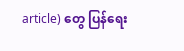article) တွေ ပြန်ရေး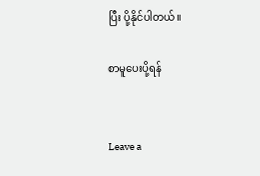ပြီး ပို့နိုင်ပါတယ်။

စာမူပေးပို့ရန်


Leave a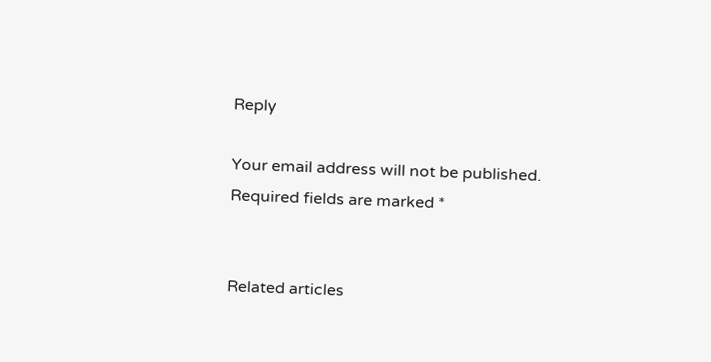Reply

Your email address will not be published. Required fields are marked *


Related articles